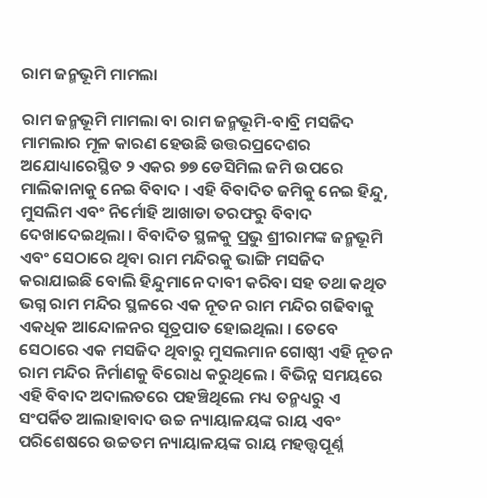ରାମ ଜନ୍ମଭୂମି ମାମଲା

ରାମ ଜନ୍ମଭୂମି ମାମଲା ବା ରାମ ଜନ୍ମଭୂମି-ବାବ୍ରି ମସଜିଦ ମାମଲାର ମୂଳ କାରଣ ହେଉଛି ଉତ୍ତରପ୍ରଦେଶର ଅଯୋଧ୍ୟାରେସ୍ଥିତ ୨ ଏକର ୭୭ ଡେସିମିଲ ଜମି ଉପରେ ମାଲିକାନାକୁ ନେଇ ବିବାଦ । ଏହି ବିବାଦିତ ଜମିକୁ ନେଇ ହିନ୍ଦୁ, ମୁସଲିମ ଏବଂ ନିର୍ମୋହି ଆଖାଡା ତରଫରୁ ବିବାଦ ଦେଖାଦେଇଥିଲା । ବିବାଦିତ ସ୍ଥଳକୁ ପ୍ରଭୁ ଶ୍ରୀରାମଙ୍କ ଜନ୍ମଭୂମି ଏବଂ ସେଠାରେ ଥିବା ରାମ ମନ୍ଦିରକୁ ଭାଙ୍ଗି ମସଜିଦ କରାଯାଇଛି ବୋଲି ହିନ୍ଦୁମାନେ ଦାବୀ କରିବା ସହ ତଥା କଥିତ ଭଗ୍ନ ରାମ ମନ୍ଦିର ସ୍ଥଳରେ ଏକ ନୂତନ ରାମ ମନ୍ଦିର ଗଢିବାକୁ ଏକଧିକ ଆନ୍ଦୋଳନର ସୂତ୍ରପାତ ହୋଇଥିଲା । ତେବେ ସେଠାରେ ଏକ ମସଜିଦ ଥିବାରୁ ମୁସଲମାନ ଗୋଷ୍ଠୀ ଏହି ନୂତନ ରାମ ମନ୍ଦିର ନିର୍ମାଣକୁ ବିରୋଧ କରୁଥିଲେ । ବିଭିନ୍ନ ସମୟରେ ଏହି ବିବାଦ ଅଦାଲତରେ ପହଞ୍ଚିଥିଲେ ମଧ୍ୟ ତନ୍ମଧ୍ୟରୁ ଏ ସଂପର୍କିତ ଆଲାହାବାଦ ଉଚ୍ଚ ନ୍ୟାୟାଳୟଙ୍କ ରାୟ ଏବଂ ପରିଶେଷରେ ଉଚ୍ଚତମ ନ୍ୟାୟାଳୟଙ୍କ ରାୟ ମହତ୍ତ୍ୱପୂର୍ଣ୍ନ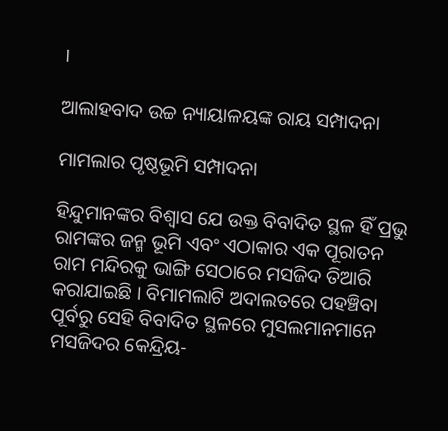।

ଆଲାହବାଦ ଉଚ୍ଚ ନ୍ୟାୟାଳୟଙ୍କ ରାୟ ସମ୍ପାଦନା

ମାମଲାର ପୃଷ୍ଠଭୂମି ସମ୍ପାଦନା

ହିନ୍ଦୁମାନଙ୍କର ବିଶ୍ୱାସ ଯେ ଉକ୍ତ ବିବାଦିତ ସ୍ଥଳ ହିଁ ପ୍ରଭୁ ରାମଙ୍କର ଜନ୍ମ ଭୂମି ଏବଂ ଏଠାକାର ଏକ ପୂରାତନ ରାମ ମନ୍ଦିରକୁ ଭାଙ୍ଗି ସେଠାରେ ମସଜିଦ ତିଆରି କରାଯାଇଛି । ବିମାମଲାଟି ଅଦାଲତରେ ପହଞ୍ଚିବା ପୂର୍ବରୁ ସେହି ବିବାଦିତ ସ୍ଥଳରେ ମୁସଲମାନମାନେ ମସଜିଦର କେନ୍ଦ୍ରିୟ-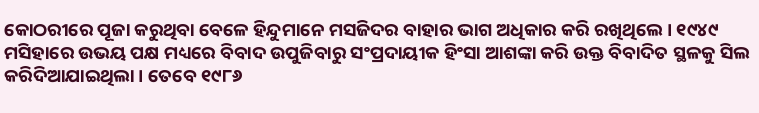କୋଠରୀରେ ପୂଜା କରୁଥିବା ବେଳେ ହିନ୍ଦୁମାନେ ମସଜିଦର ବାହାର ଭାଗ ଅଧିକାର କରି ରଖିଥିଲେ । ୧୯୪୯ ମସିହାରେ ଉଭୟ ପକ୍ଷ ମଧ୍ୟରେ ବିବାଦ ଉପୁଜିବାରୁ ସଂପ୍ରଦାୟୀକ ହିଂସା ଆଶଙ୍କା କରି ଉକ୍ତ ବିବାଦିତ ସ୍ଥଳକୁ ସିଲ କରିଦିଆଯାଇଥିଲା । ତେବେ ୧୯୮୬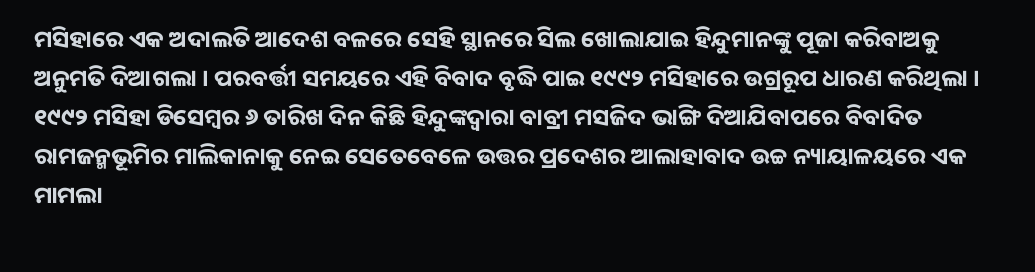ମସିହାରେ ଏକ ଅଦାଲତି ଆଦେଶ ବଳରେ ସେହି ସ୍ଥାନରେ ସିଲ ଖୋଲାଯାଇ ହିନ୍ଦୁମାନଙ୍କୁ ପୂଜା କରିବାଅକୁ ଅନୁମତି ଦିଆଗଲା । ପରବର୍ତ୍ତୀ ସମୟରେ ଏହି ବିବାଦ ବୃଦ୍ଧି ପାଇ ୧୯୯୨ ମସିହାରେ ଉଗ୍ରରୂପ ଧାରଣ କରିଥିଲା । ୧୯୯୨ ମସିହା ଡିସେମ୍ବର ୬ ତାରିଖ ଦିନ କିଛି ହିନ୍ଦୁଙ୍କଦ୍ୱାରା ବାବ୍ରୀ ମସଜିଦ ଭାଙ୍ଗି ଦିଆଯିବାପରେ ବିବାଦିତ ରାମଜନ୍ମଭୂମିର ମାଲିକାନାକୁ ନେଇ ସେତେବେଳେ ଉତ୍ତର ପ୍ରଦେଶର ଆଲାହାବାଦ ଉଚ୍ଚ ନ୍ୟାୟାଳୟରେ ଏକ ମାମଲା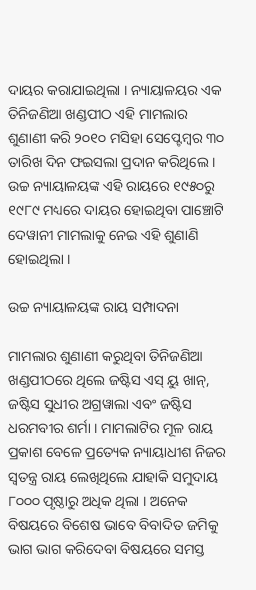ଦାୟର କରାଯାଇଥିଲା । ନ୍ୟାୟାଳୟର ଏକ ତିନିଜଣିଆ ଖଣ୍ଡପୀଠ ଏହି ମାମଲାର ଶୁଣାଣୀ କରି ୨୦୧୦ ମସିହା ସେପ୍ଟେମ୍ବର ୩୦ ତାରିଖ ଦିନ ଫଇସଲା ପ୍ରଦାନ କରିଥିଲେ । ଉଚ୍ଚ ନ୍ୟାୟାଳୟଙ୍କ ଏହି ରାୟରେ ୧୯୫୦ରୁ ୧୯୮୯ ମଧ୍ୟରେ ଦାୟର ହୋଇଥିବା ପାଞ୍ଚୋଟି ଦେୱାନୀ ମାମଲାକୁ ନେଇ ଏହି ଶୁଣାଣି ହୋଇଥିଲା ।

ଉଚ୍ଚ ନ୍ୟାୟାଳୟଙ୍କ ରାୟ ସମ୍ପାଦନା

ମାମଲାର ଶୁଣାଣୀ କରୁଥିବା ତିନିଜଣିଆ ଖଣ୍ଡପୀଠରେ ଥିଲେ ଜଷ୍ଟିସ ଏସ୍ ୟୁ ଖାନ୍, ଜଷ୍ଟିସ ସୁଧୀର ଅଗ୍ରୱାଲା ଏବଂ ଜଷ୍ଟିସ ଧରମବୀର ଶର୍ମା । ମାମଲାଟିର ମୂଳ ରାୟ ପ୍ରକାଶ ବେଳେ ପ୍ରତ୍ୟେକ ନ୍ୟାୟାଧୀଶ ନିଜର ସ୍ୱତନ୍ତ୍ର ରାୟ ଲେଖିଥିଲେ ଯାହାକି ସମୁଦାୟ ୮୦୦୦ ପୃଷ୍ଠାରୁ ଅଧିକ ଥିଲା । ଅନେକ ବିଷୟରେ ବିଶେଷ ଭାବେ ବିବାଦିତ ଜମିକୁ ଭାଗ ଭାଗ କରିଦେବା ବିଷୟରେ ସମସ୍ତ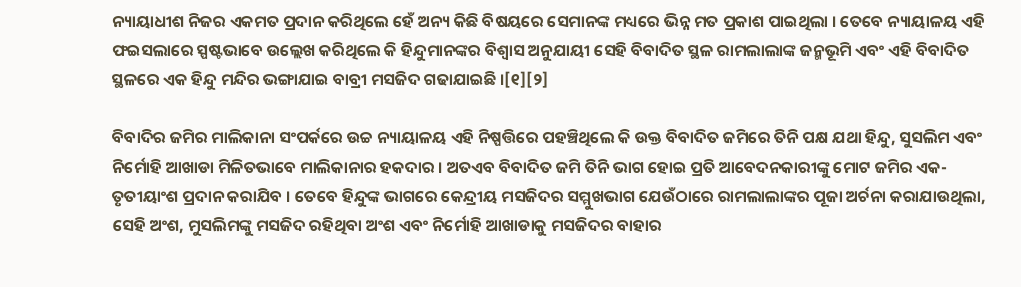ନ୍ୟାୟାଧୀଶ ନିଜର ଏକମତ ପ୍ରଦାନ କରିଥିଲେ ହେଁ ଅନ୍ୟ କିଛି ବିଷୟରେ ସେମାନଙ୍କ ମଧ୍ୟରେ ଭିନ୍ନ ମତ ପ୍ରକାଶ ପାଇଥିଲା । ତେବେ ନ୍ୟାୟାଳୟ ଏହି ଫଇସଲାରେ ସ୍ପଷ୍ଟଭାବେ ଉଲ୍ଲେଖ କରିଥିଲେ କି ହିନ୍ଦୁମାନଙ୍କର ବିଶ୍ୱାସ ଅନୁଯାୟୀ ସେହି ବିବାଦିତ ସ୍ଥଳ ରାମଲାଲାଙ୍କ ଜନ୍ମଭୂମି ଏବଂ ଏହି ବିବାଦିତ ସ୍ଥଳରେ ଏକ ହିନ୍ଦୁ ମନ୍ଦିର ଭଙ୍ଗାଯାଇ ବାବ୍ରୀ ମସଜିଦ ଗଢାଯାଇଛି ।[୧][୨]

ବିବାଦିର ଜମିର ମାଲିକାନା ସଂପର୍କରେ ଉଚ୍ଚ ନ୍ୟାୟାଳୟ ଏହି ନିଷ୍ପତ୍ତିରେ ପହଞ୍ଚିଥିଲେ କି ଉକ୍ତ ବିବାଦିତ ଜମିରେ ତିନି ପକ୍ଷ ଯଥା ହିନ୍ଦୁ, ସୁସଲିମ ଏବଂ ନିର୍ମୋହି ଆଖାଡା ମିଳିତଭାବେ ମାଲିକାନାର ହକଦାର । ଅତଏବ ବିବାଦିତ ଜମି ତିନି ଭାଗ ହୋଇ ପ୍ରତି ଆବେଦନକାରୀଙ୍କୁ ମୋଟ ଜମିର ଏକ- ତୃତୀୟାଂଶ ପ୍ରଦାନ କରାଯିବ । ତେବେ ହିନ୍ଦୁଙ୍କ ଭାଗରେ କେନ୍ଦ୍ରୀୟ ମସଜିଦର ସମ୍ମୁଖଭାଗ ଯେଉଁଠାରେ ରାମଲାଲାଙ୍କର ପୂଜା ଅର୍ଚନା କରାଯାଉଥିଲା, ସେହି ଅଂଶ, ମୁସଲିମଙ୍କୁ ମସଜିଦ ରହିଥିବା ଅଂଶ ଏବଂ ନିର୍ମୋହି ଆଖାଡାକୁ ମସଜିଦର ବାହାର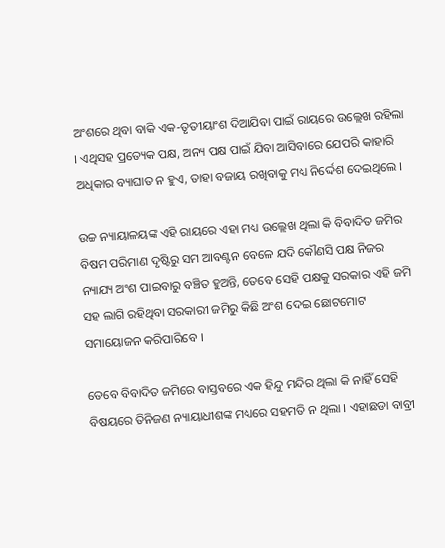ଅଂଶରେ ଥିବା ବାକି ଏକ-ତୃତୀୟାଂଶ ଦିଆଯିବା ପାଇଁ ରାୟରେ ଉଲ୍ଲେଖ ରହିଲା । ଏଥିସହ ପ୍ରତ୍ୟେକ ପକ୍ଷ, ଅନ୍ୟ ପକ୍ଷ ପାଇଁ ଯିବା ଆସିବାରେ ଯେପରି କାହାରି ଅଧିକାର ବ୍ୟାଘାତ ନ ହୁଏ, ତାହା ବଜାୟ ରଖିବାକୁ ମଧ୍ୟ ନିର୍ଦ୍ଦେଶ ଦେଇଥିଲେ ।

ଉଚ୍ଚ ନ୍ୟାୟାଳୟଙ୍କ ଏହି ରାୟରେ ଏହା ମଧ୍ୟ ଉଲ୍ଲେଖ ଥିଲା କି ବିବାଦିତ ଜମିର ବିଷମ ପରିମାଣ ଦୃଷ୍ଟିରୁ ସମ ଆବଣ୍ଟନ ବେଳେ ଯଦି କୌଣସି ପକ୍ଷ ନିଜର ନ୍ୟାଯ୍ୟ ଅଂଶ ପାଇବାରୁ ବଞ୍ଚିତ ହୁଅନ୍ତି, ତେବେ ସେହି ପକ୍ଷକୁ ସରକାର ଏହି ଜମି ସହ ଲାଗି ରହିଥିବା ସରକାରୀ ଜମିରୁ କିଛି ଅଂଶ ଦେଇ ଛୋଟମୋଟ ସମାୟୋଜନ କରିପାରିବେ ।

ତେବେ ବିବାଦିତ ଜମିରେ ବାସ୍ତବରେ ଏକ ହିନ୍ଦୁ ମନ୍ଦିର ଥିଲା କି ନାହିଁ ସେହି ବିଷୟରେ ତିନିଜଣ ନ୍ୟାୟାଧୀଶଙ୍କ ମଧ୍ୟରେ ସହମତି ନ ଥିଲା । ଏହାଛଡା ବାବ୍ରୀ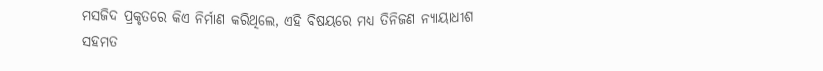ମସଜିଦ ପ୍ରକୃତରେ କିଏ ନିର୍ମାଣ କରିଥିଲେ, ଏହି ବିଷୟରେ ମଧ୍ୟ ତିନିଜଣ ନ୍ୟାୟାଧୀଶ ସହମତ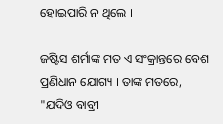ହୋଇପାରି ନ ଥିଲେ ।

ଜଷ୍ଟିସ ଶର୍ମାଙ୍କ ମତ ଏ ସଂକ୍ରାନ୍ତରେ ବେଶ ପ୍ରଣିଧାନ ଯୋଗ୍ୟ । ତାଙ୍କ ମତରେ, "ଯଦିଓ ବାବ୍ରୀ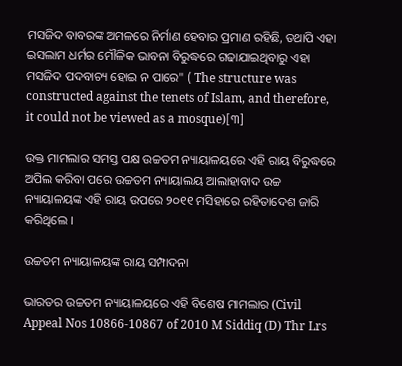ମସଜିଦ ବାବରଙ୍କ ଅମଳରେ ନିର୍ମାଣ ହେବାର ପ୍ରମାଣ ରହିଛି, ତଥାପି ଏହା ଇସଲାମ ଧର୍ମର ମୌଳିକ ଭାବନା ବିରୁଦ୍ଧରେ ଗଢାଯାଇଥିବାରୁ ଏହା ମସଜିଦ ପଦବାଚ୍ୟ ହୋଇ ନ ପାରେ" ( The structure was constructed against the tenets of Islam, and therefore, it could not be viewed as a mosque)[୩]

ଉକ୍ତ ମାମଲାର ସମସ୍ତ ପକ୍ଷ ଉଚ୍ଚତମ ନ୍ୟାୟାଳୟରେ ଏହି ରାୟ ବିରୁଦ୍ଧରେ ଅପିଲ କରିବା ପରେ ଉଚ୍ଚତମ ନ୍ୟାୟାଲୟ ଆଲାହାବାଦ ଉଚ୍ଚ ନ୍ୟାୟାଳୟଙ୍କ ଏହି ରାୟ ଉପରେ ୨୦୧୧ ମସିହାରେ ରହିତାଦେଶ ଜାରି କରିଥିଲେ ।

ଉଚ୍ଚତମ ନ୍ୟାୟାଳୟଙ୍କ ରାୟ ସମ୍ପାଦନା

ଭାରତର ଉଚ୍ଚତମ ନ୍ୟାୟାଳୟରେ ଏହି ବିଶେଷ ମାମଲାର (Civil Appeal Nos 10866-10867 of 2010 M Siddiq (D) Thr Lrs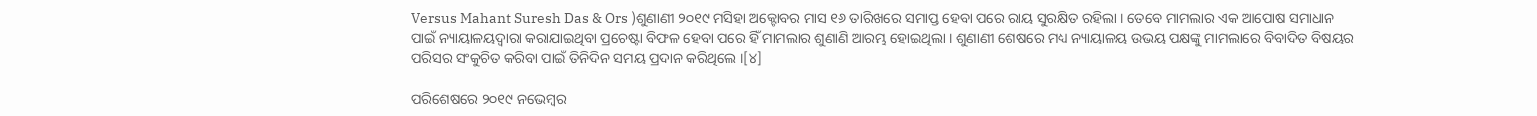Versus Mahant Suresh Das & Ors )ଶୁଣାଣୀ ୨୦୧୯ ମସିହା ଅକ୍ଟୋବର ମାସ ୧୬ ତାରିଖରେ ସମାପ୍ତ ହେବା ପରେ ରାୟ ସୁରକ୍ଷିତ ରହିଲା । ତେବେ ମାମଲାର ଏକ ଆପୋଷ ସମାଧାନ ପାଇଁ ନ୍ୟାୟାଳୟଦ୍ୱାରା କରାଯାଇଥିବା ପ୍ରଚେଷ୍ଟା ବିଫଳ ହେବା ପରେ ହିଁ ମାମଲାର ଶୁଣାଣି ଆରମ୍ଭ ହୋଇଥିଲା । ଶୁଣାଣୀ ଶେଷରେ ମଧ୍ୟ ନ୍ୟାୟାଳୟ ଉଭୟ ପକ୍ଷଙ୍କୁ ମାମଲାରେ ବିବାଦିତ ବିଷୟର ପରିସର ସଂକୁଚିତ କରିବା ପାଇଁ ତିନିଦିନ ସମୟ ପ୍ରଦାନ କରିଥିଲେ ।[୪]

ପରିଶେଷରେ ୨୦୧୯ ନଭେମ୍ବର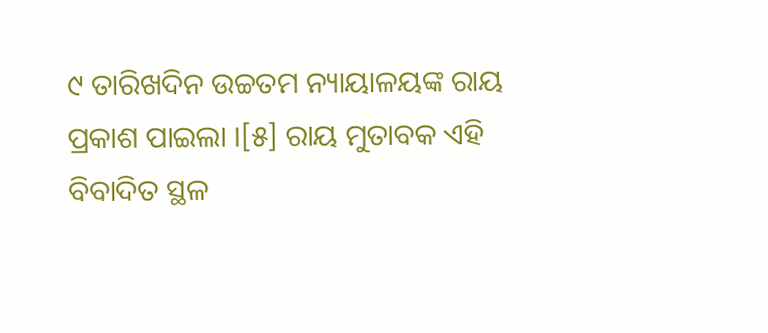୯ ତାରିଖଦିନ ଉଚ୍ଚତମ ନ୍ୟାୟାଳୟଙ୍କ ରାୟ ପ୍ରକାଶ ପାଇଲା ।[୫] ରାୟ ମୁତାବକ ଏହି ବିବାଦିତ ସ୍ଥଳ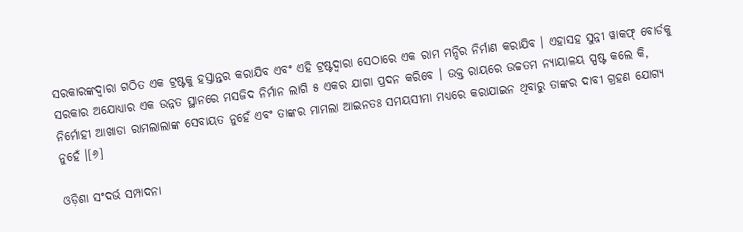ସରକାରଙ୍କଦ୍ୱାରା ଗଠିତ ଏକ ଟ୍ରଷ୍ଟକୁ ହସ୍ତାନ୍ତର କରାଯିବ ଏବଂ ଏହି ଟ୍ରଷ୍ଟଦ୍ୱାରା ସେଠାରେ ଏକ ରାମ ମନ୍ଦିର ନିର୍ମାଣ କରାଯିବ । ଏହାସହ ସୁନ୍ନୀ ୱାକଫ୍ ବୋର୍ଡକୁ ସରକାର ଅଯୋଧ୍ୟାର ଏକ ଉନ୍ନତ ସ୍ଥାନରେ ମସଜିଦ ନିର୍ମାନ ଲାଗି ୫ ଏକର ଯାଗା ପ୍ରଦନ କରିବେ । ଉକ୍ତ ରାୟରେ ଉଚ୍ଚତମ ନ୍ୟାୟାଳୟ ସ୍ପଷ୍ଟ କଲେ କି, ନିର୍ମୋହୀ ଆଖାଡା ରାମଲାଲାଙ୍କ ସେବାୟତ ନୁହେଁ ଏବଂ ତାଙ୍କର ମାମଲା ଆଇନତଃ ସମୟସୀମା ମଧ୍ୟରେ କରାଯାଇନ ଥିବାରୁ ତାଙ୍କର ଦାବୀ ଗ୍ରହଣ ଯୋଗ୍ୟ ନୁହେଁ ।[୬]

ଓଡ଼ିଶା ସଂଦର୍ଭ ସମ୍ପାଦନା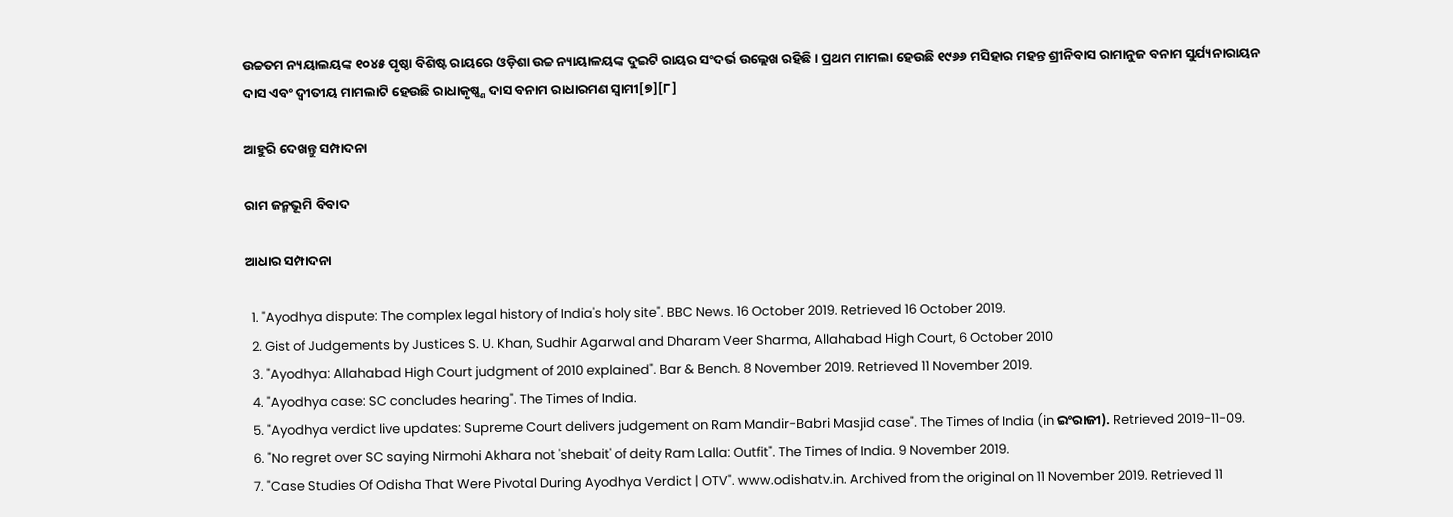ଉଚ୍ଚତମ ନ୍ୟୟାଲୟଙ୍କ ୧୦୪୫ ପୃଷ୍ଠା ବିଶିଷ୍ଟ ରାୟରେ ଓଡ଼ିଶା ଉଚ୍ଚ ନ୍ୟାୟାଳୟଙ୍କ ଦୁଇଟି ରାୟର ସଂଦର୍ଭ ଉଲ୍ଲେଖ ରହିଛି । ପ୍ରଥମ ମାମଲା ହେଉଛି ୧୯୬୬ ମସିହାର ମହନ୍ତ ଶ୍ରୀନିବାସ ରାମାନୁଜ ବନାମ ସୁର୍ଯ୍ୟନାରାୟନ ଦାସ ଏବଂ ଦ୍ୱୀତୀୟ ମାମଲାଟି ହେଉଛି ରାଧାକୃଷ୍ଣ୍ଣ ଦାସ ବନାମ ରାଧାରମଣ ସ୍ୱାମୀ[୭][୮]

ଆହୁରି ଦେଖନ୍ତୁ ସମ୍ପାଦନା

ରାମ ଜନ୍ମଭୂମି ବିବାଦ

ଆଧାର ସମ୍ପାଦନା

  1. "Ayodhya dispute: The complex legal history of India's holy site". BBC News. 16 October 2019. Retrieved 16 October 2019.
  2. Gist of Judgements by Justices S. U. Khan, Sudhir Agarwal and Dharam Veer Sharma, Allahabad High Court, 6 October 2010
  3. "Ayodhya: Allahabad High Court judgment of 2010 explained". Bar & Bench. 8 November 2019. Retrieved 11 November 2019.
  4. "Ayodhya case: SC concludes hearing". The Times of India.
  5. "Ayodhya verdict live updates: Supreme Court delivers judgement on Ram Mandir-Babri Masjid case". The Times of India (in ଇଂରାଜୀ). Retrieved 2019-11-09.
  6. "No regret over SC saying Nirmohi Akhara not 'shebait' of deity Ram Lalla: Outfit". The Times of India. 9 November 2019.
  7. "Case Studies Of Odisha That Were Pivotal During Ayodhya Verdict | OTV". www.odishatv.in. Archived from the original on 11 November 2019. Retrieved 11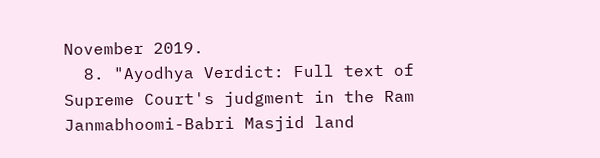November 2019.
  8. "Ayodhya Verdict: Full text of Supreme Court's judgment in the Ram Janmabhoomi-Babri Masjid land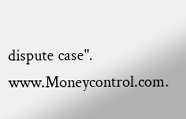dispute case". www.Moneycontrol.com.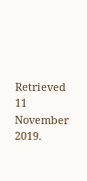Retrieved 11 November 2019.